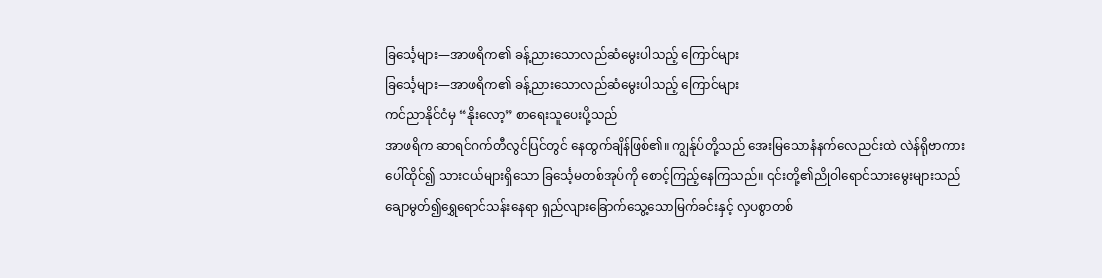ခြင်္သေ့များ—အာဖရိက၏ ခန့်ညားသောလည်ဆံမွေးပါသည့် ကြောင်များ
ခြင်္သေ့များ—အာဖရိက၏ ခန့်ညားသောလည်ဆံမွေးပါသည့် ကြောင်များ
ကင်ညာနိုင်ငံမှ “နိုးလော့” စာရေးသူပေးပို့သည်
အာဖရိက ဆာရင်ဂက်တီလွင်ပြင်တွင် နေထွက်ချိန်ဖြစ်၏။ ကျွန်ုပ်တို့သည် အေးမြသောနံနက်လေညင်းထဲ လဲန်ရိုဗာကားပေါ်ထိုင်၍ သားငယ်များရှိသော ခြင်္သေ့မတစ်အုပ်ကို စောင့်ကြည့်နေကြသည်။ ၎င်းတို့၏ညိုဝါရောင်သားမွေးများသည် ချောမွတ်၍ရွှေရောင်သန်းနေရာ ရှည်လျားခြောက်သွေ့သောမြက်ခင်းနှင့် လှပစွာတစ်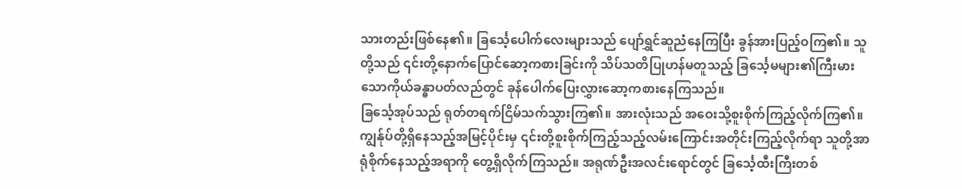သားတည်းဖြစ်နေ၏။ ခြင်္သေ့ပေါက်လေးများသည် ပျော်ရွှင်ဆူညံနေကြပြီး ခွန်အားပြည့်ဝကြ၏။ သူတို့သည် ၎င်းတို့နောက်ပြောင်ဆော့ကစားခြင်းကို သိပ်သတိပြုဟန်မတူသည့် ခြင်္သေ့မများ၏ကြီးမားသောကိုယ်ခန္ဓာပတ်လည်တွင် ခုန်ပေါက်ပြေးလွှားဆော့ကစားနေကြသည်။
ခြင်္သေ့အုပ်သည် ရုတ်တရက်ငြိမ်သက်သွားကြ၏။ အားလုံးသည် အဝေးသို့စူးစိုက်ကြည့်လိုက်ကြ၏။ ကျွန်ုပ်တို့ရှိနေသည့်အမြင့်ပိုင်းမှ ၎င်းတို့စူးစိုက်ကြည့်သည့်လမ်းကြောင်းအတိုင်းကြည့်လိုက်ရာ သူတို့အာရုံစိုက်နေသည့်အရာကို တွေ့ရှိလိုက်ကြသည်။ အရုဏ်ဦးအလင်းရောင်တွင် ခြင်္သေ့ထီးကြီးတစ်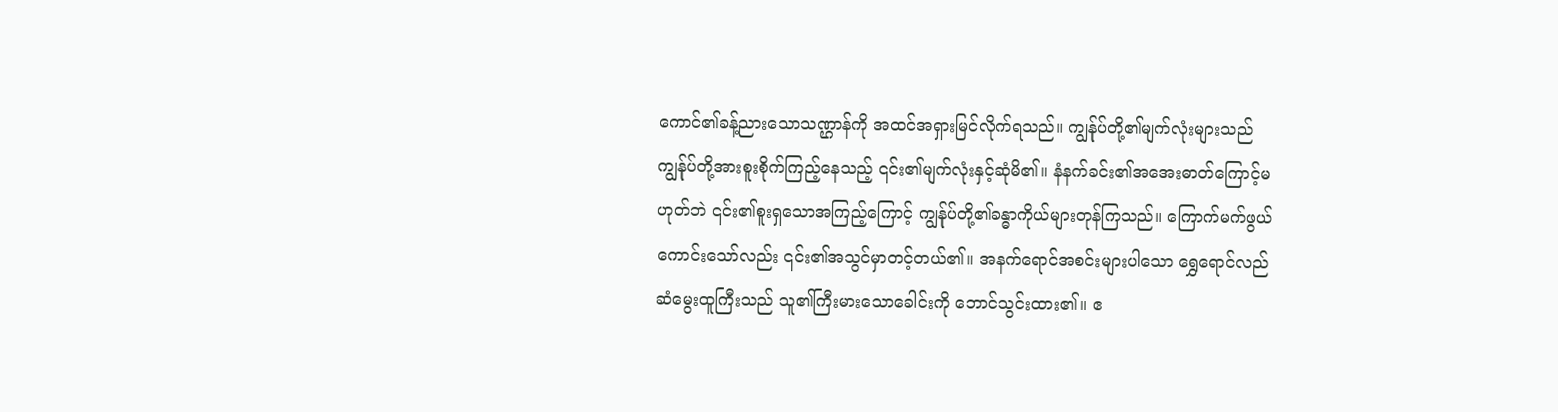ကောင်၏ခန့်ညားသောသဏ္ဌာန်ကို အထင်အရှားမြင်လိုက်ရသည်။ ကျွန်ုပ်တို့၏မျက်လုံးများသည် ကျွန်ုပ်တို့အားစူးစိုက်ကြည့်နေသည့် ၎င်း၏မျက်လုံးနှင့်ဆုံမိ၏။ နံနက်ခင်း၏အအေးဓာတ်ကြောင့်မဟုတ်ဘဲ ၎င်း၏စူးရှသောအကြည့်ကြောင့် ကျွန်ုပ်တို့၏ခန္ဓာကိုယ်များတုန်ကြသည်။ ကြောက်မက်ဖွယ်ကောင်းသော်လည်း ၎င်း၏အသွင်မှာတင့်တယ်၏။ အနက်ရောင်အစင်းများပါသော ရွှေရောင်လည်ဆံမွေးထူကြီးသည် သူ၏ကြီးမားသောခေါင်းကို ဘောင်သွင်းထား၏။ ဧ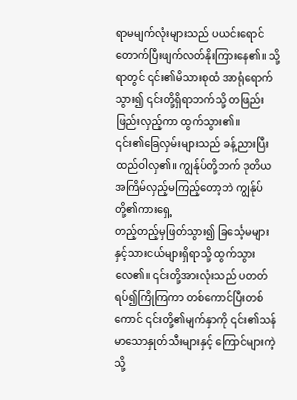ရာမမျက်လုံးများသည် ပယင်းရောင်တောက်ပြီးဖျက်လတ်နိုးကြားနေ၏။ သို့ရာတွင် ၎င်း၏မိသားစုထံ အာရုံရောက်သွား၍ ၎င်းတို့ရှိရာဘက်သို့ တဖြည်းဖြည်းလှည့်ကာ ထွက်သွား၏။
၎င်း၏ခြေလှမ်းများသည် ခန့်ညားပြီး ထည်ဝါလှ၏။ ကျွန်ုပ်တို့ဘက် ဒုတိယအကြိမ်လှည့်မကြည့်တော့ဘဲ ကျွန်ုပ်တို့၏ကားရှေ့
တည့်တည့်မှဖြတ်သွား၍ ခြင်္သေ့မများနှင့်သားငယ်များရှိရာသို့ ထွက်သွားလေ၏။ ၎င်းတို့အားလုံးသည် ပတတ်ရပ်၍ကြိုကြကာ တစ်ကောင်ပြီးတစ်ကောင် ၎င်းတို့၏မျက်နှာကို ၎င်း၏သန်မာသောနှုတ်သီးများနှင့် ကြောင်များကဲ့သို့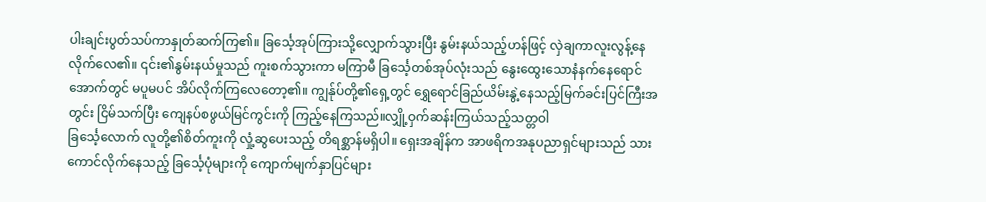ပါးချင်းပွတ်သပ်ကာနှုတ်ဆက်ကြ၏။ ခြင်္သေ့အုပ်ကြားသို့လျှောက်သွားပြီး နွမ်းနယ်သည့်ဟန်ဖြင့် လှဲချကာလူးလွန့်နေလိုက်လေ၏။ ၎င်း၏နွမ်းနယ်မှုသည် ကူးစက်သွားကာ မကြာမီ ခြင်္သေ့တစ်အုပ်လုံးသည် နွေးထွေးသောနံနက်နေရောင်အောက်တွင် မပူမပင် အိပ်လိုက်ကြလေတော့၏။ ကျွန်ုပ်တို့၏ရှေ့တွင် ရွှေရောင်ခြည်ယိမ်းနွဲ့နေသည့်မြက်ခင်းပြင်ကြီးအတွင်း ငြိမ်သက်ပြီး ကျေနပ်စဖွယ်မြင်ကွင်းကို ကြည့်နေကြသည်။လျှို့ဝှက်ဆန်းကြယ်သည့်သတ္တဝါ
ခြင်္သေ့လောက် လူတို့၏စိတ်ကူးကို လှုံ့ဆွပေးသည့် တိရစ္ဆာန်မရှိပါ။ ရှေးအချိန်က အာဖရိကအနုပညာရှင်များသည် သားကောင်လိုက်နေသည့် ခြင်္သေ့ပုံများကို ကျောက်မျက်နှာပြင်များ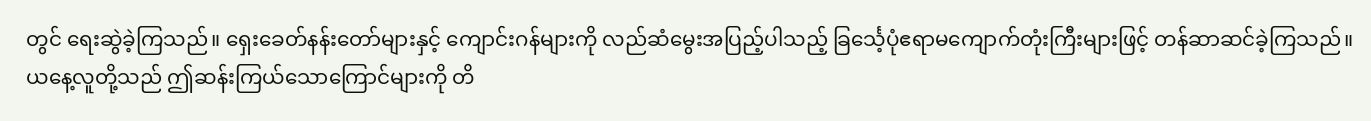တွင် ရေးဆွဲခဲ့ကြသည်။ ရှေးခေတ်နန်းတော်များနှင့် ကျောင်းဂန်များကို လည်ဆံမွေးအပြည့်ပါသည့် ခြင်္သေ့ပုံဧရာမကျောက်တုံးကြီးများဖြင့် တန်ဆာဆင်ခဲ့ကြသည်။ ယနေ့လူတို့သည် ဤဆန်းကြယ်သောကြောင်များကို တိ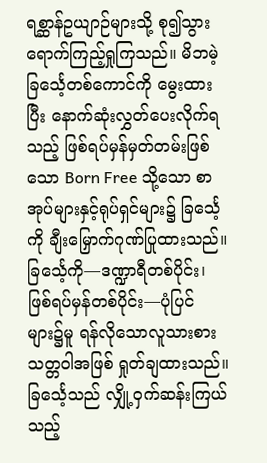ရစ္ဆာန်ဥယျာဉ်များသို့ စု၍သွားရောက်ကြည့်ရှုကြသည်။ မိဘမဲ့ခြင်္သေ့တစ်ကောင်ကို မွေးထားပြီး နောက်ဆုံးလွှတ်ပေးလိုက်ရသည့် ဖြစ်ရပ်မှန်မှတ်တမ်းဖြစ်သော Born Free သို့သော စာအုပ်များနှင့်ရုပ်ရှင်များ၌ ခြင်္သေ့ကို ချီးမြှောက်ဂုဏ်ပြုထားသည်။ ခြင်္သေ့ကို—ဒဏ္ဍာရီတစ်ပိုင်း၊ ဖြစ်ရပ်မှန်တစ်ပိုင်း—ပုံပြင်များ၌မူ ရန်လိုသောလူသားစားသတ္တဝါအဖြစ် ရှုတ်ချထားသည်။ ခြင်္သေ့သည် လျှို့ဝှက်ဆန်းကြယ်သည့်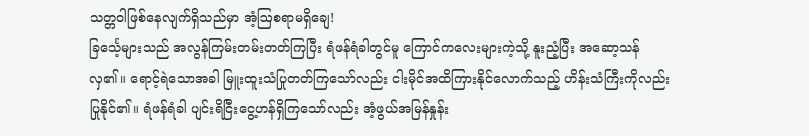သတ္တဝါဖြစ်နေလျက်ရှိသည်မှာ အံ့ဩစရာမရှိချေ!
ခြင်္သေ့များသည် အလွန်ကြမ်းတမ်းတတ်ကြပြီး ရံဖန်ရံခါတွင်မူ ကြောင်ကလေးများကဲ့သို့ နူးညံ့ပြီး အဆော့သန်လှ၏။ ရောင့်ရဲသောအခါ မြူးထူးသံပြုတတ်ကြသော်လည်း ငါးမိုင်အထိကြားနိုင်လောက်သည့် ဟိန်းသံကြီးကိုလည်း ပြုနိုင်၏။ ရံဖန်ရံခါ ပျင်းရိငြီးငွေ့ဟန်ရှိကြသော်လည်း အံ့ဖွယ်အမြန်နှုန်း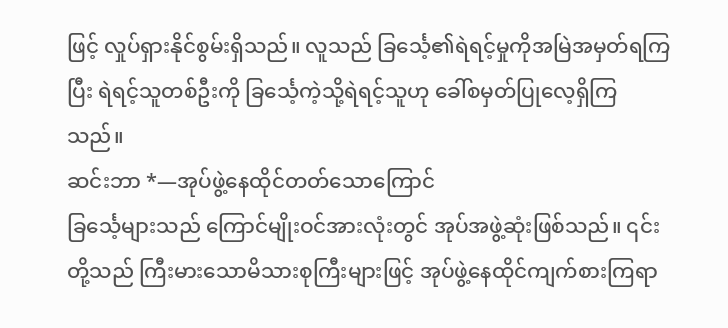ဖြင့် လှုပ်ရှားနိုင်စွမ်းရှိသည်။ လူသည် ခြင်္သေ့၏ရဲရင့်မှုကိုအမြဲအမှတ်ရကြပြီး ရဲရင့်သူတစ်ဦးကို ခြင်္သေ့ကဲ့သို့ရဲရင့်သူဟု ခေါ်စမှတ်ပြုလေ့ရှိကြသည်။
ဆင်းဘာ *—အုပ်ဖွဲ့နေထိုင်တတ်သောကြောင်
ခြင်္သေ့များသည် ကြောင်မျိုးဝင်အားလုံးတွင် အုပ်အဖွဲ့ဆုံးဖြစ်သည်။ ၎င်းတို့သည် ကြီးမားသောမိသားစုကြီးများဖြင့် အုပ်ဖွဲ့နေထိုင်ကျက်စားကြရာ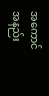အကောင်အနည်း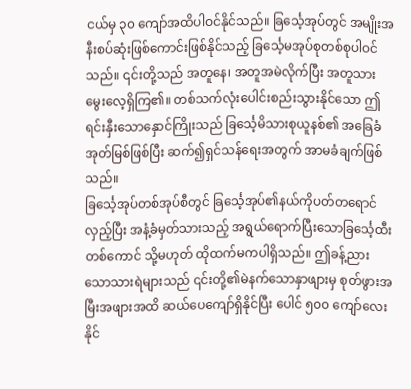ငယ်မှ ၃၀ ကျော်အထိပါဝင်နိုင်သည်။ ခြင်္သေ့အုပ်တွင် အမျိုးအနီးစပ်ဆုံးဖြစ်ကောင်းဖြစ်နိုင်သည့် ခြင်္သေ့မအုပ်စုတစ်စုပါဝင်သည်။ ၎င်းတို့သည် အတူနေ၊ အတူအမဲလိုက်ပြီး အတူသားမွေးလေ့ရှိကြ၏။ တစ်သက်လုံးပေါင်းစည်းသွားနိုင်သော ဤရင်းနှီးသောနှောင်ကြိုးသည် ခြင်္သေ့မိသားစုယူနစ်၏ အခြေခံအုတ်မြစ်ဖြစ်ပြီး ဆက်၍ရှင်သန်ရေးအတွက် အာမခံချက်ဖြစ်သည်။
ခြင်္သေ့အုပ်တစ်အုပ်စီတွင် ခြင်္သေ့အုပ်၏နယ်ကိုပတ်တရောင်လှည့်ပြီး အနံ့ခံမှတ်သားသည့် အရွယ်ရောက်ပြီးသောခြင်္သေ့ထီးတစ်ကောင် သို့မဟုတ် ထိုထက်မကပါရှိသည်။ ဤခန့်ညားသောသားရဲများသည် ၎င်းတို့၏မဲနက်သောနှာဖျားမှ စုတ်ဖွားအမြီးအဖျားအထိ ဆယ်ပေကျော်ရှိနိုင်ပြီး ပေါင် ၅၀၀ ကျော်လေးနိုင်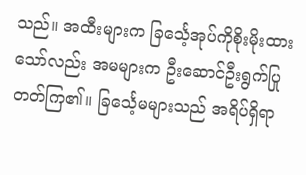သည်။ အထီးများက ခြင်္သေ့အုပ်ကိုစိုးမိုးထားသော်လည်း အမများက ဦးဆောင်ဦးရွက်ပြုတတ်ကြ၏။ ခြင်္သေ့မများသည် အရိပ်ရှိရာ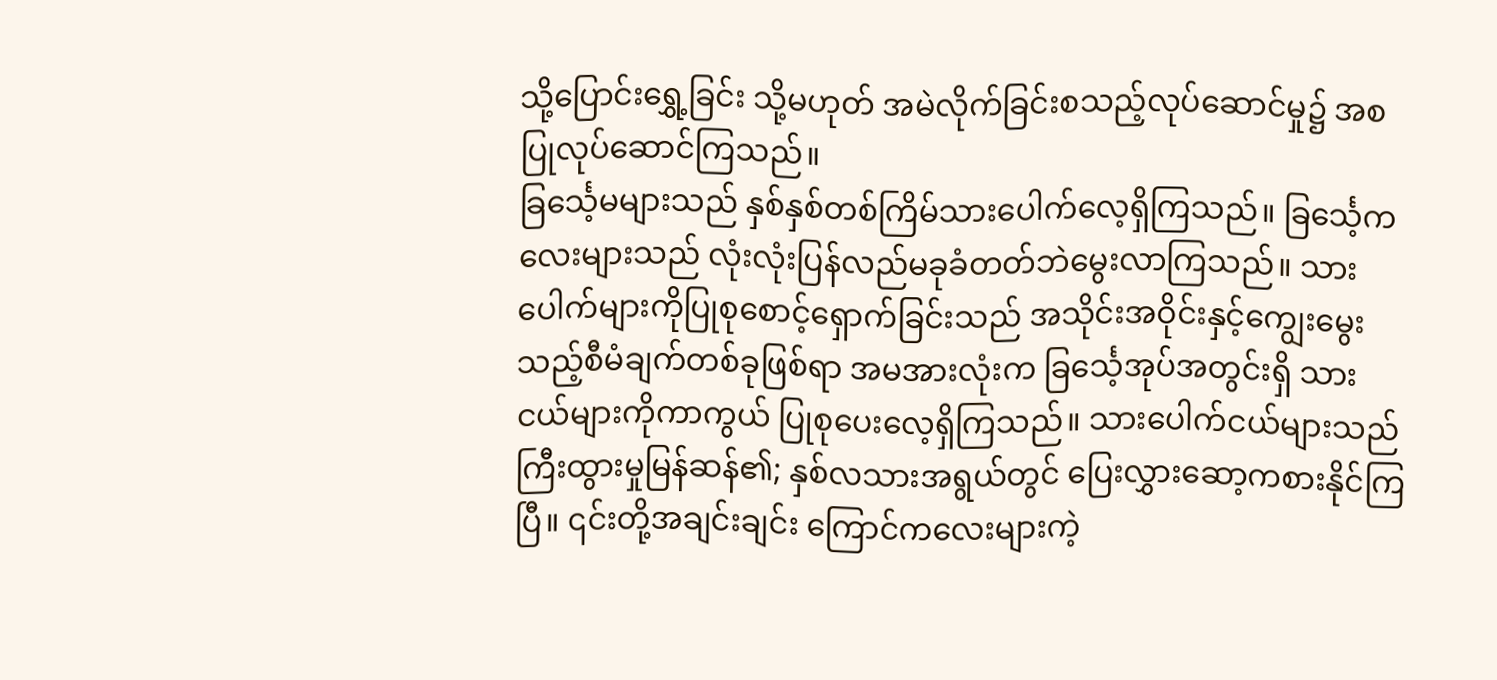သို့ပြောင်းရွှေ့ခြင်း သို့မဟုတ် အမဲလိုက်ခြင်းစသည့်လုပ်ဆောင်မှု၌ အစပြုလုပ်ဆောင်ကြသည်။
ခြင်္သေ့မများသည် နှစ်နှစ်တစ်ကြိမ်သားပေါက်လေ့ရှိကြသည်။ ခြင်္သေ့ကလေးများသည် လုံးလုံးပြန်လည်မခုခံတတ်ဘဲမွေးလာကြသည်။ သားပေါက်များကိုပြုစုစောင့်ရှောက်ခြင်းသည် အသိုင်းအဝိုင်းနှင့်ကျွေးမွေးသည့်စီမံချက်တစ်ခုဖြစ်ရာ အမအားလုံးက ခြင်္သေ့အုပ်အတွင်းရှိ သားငယ်များကိုကာကွယ် ပြုစုပေးလေ့ရှိကြသည်။ သားပေါက်ငယ်များသည် ကြီးထွားမှုမြန်ဆန်၏; နှစ်လသားအရွယ်တွင် ပြေးလွှားဆော့ကစားနိုင်ကြပြီ။ ၎င်းတို့အချင်းချင်း ကြောင်ကလေးများကဲ့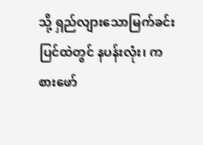သို့ ရှည်လျားသောမြက်ခင်းပြင်ထဲတွင် နပန်းလုံး၊ ကစားဖော်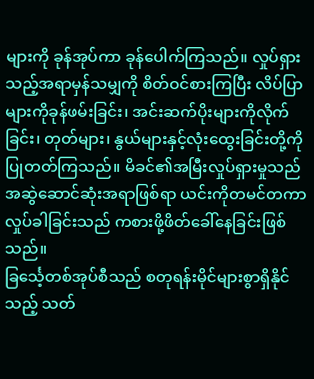များကို ခုန်အုပ်ကာ ခုန်ပေါက်ကြသည်။ လှုပ်ရှားသည့်အရာမှန်သမျှကို စိတ်ဝင်စားကြပြီး လိပ်ပြာများကိုခုန်ဖမ်းခြင်း၊ အင်းဆက်ပိုးများကိုလိုက်ခြင်း၊ တုတ်များ၊ နွယ်များနှင့်လုံးထွေးခြင်းတို့ကိုပြုတတ်ကြသည်။ မိခင်၏အမြီးလှုပ်ရှားမှုသည် အဆွဲဆောင်ဆုံးအရာဖြစ်ရာ ယင်းကိုတမင်တကာလှုပ်ခါခြင်းသည် ကစားဖို့ဖိတ်ခေါ်နေခြင်းဖြစ်သည်။
ခြင်္သေ့တစ်အုပ်စီသည် စတုရန်းမိုင်များစွာရှိနိုင်သည့် သတ်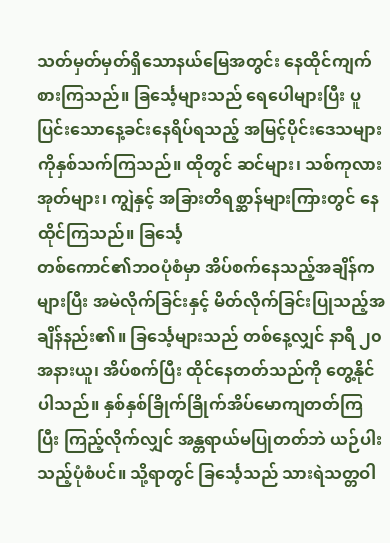သတ်မှတ်မှတ်ရှိသောနယ်မြေအတွင်း နေထိုင်ကျက်စားကြသည်။ ခြင်္သေ့များသည် ရေပေါများပြီး ပူပြင်းသောနေ့ခင်းနေရိပ်ရသည့် အမြင့်ပိုင်းဒေသများကိုနှစ်သက်ကြသည်။ ထိုတွင် ဆင်များ၊ သစ်ကုလားအုတ်များ၊ ကျွဲနှင့် အခြားတိရစ္ဆာန်များကြားတွင် နေထိုင်ကြသည်။ ခြင်္သေ့
တစ်ကောင်၏ဘဝပုံစံမှာ အိပ်စက်နေသည့်အချိန်ကများပြီး အမဲလိုက်ခြင်းနှင့် မိတ်လိုက်ခြင်းပြုသည့်အချိန်နည်း၏။ ခြင်္သေ့များသည် တစ်နေ့လျှင် နာရီ ၂၀ အနားယူ၊ အိပ်စက်ပြီး ထိုင်နေတတ်သည်ကို တွေ့နိုင်ပါသည်။ နှစ်နှစ်ခြိုက်ခြိုက်အိပ်မောကျတတ်ကြပြီး ကြည့်လိုက်လျှင် အန္တရာယ်မပြုတတ်ဘဲ ယဉ်ပါးသည့်ပုံစံပင်။ သို့ရာတွင် ခြင်္သေ့သည် သားရဲသတ္တဝါ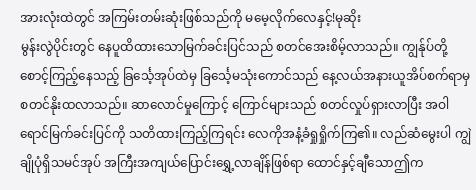အားလုံးထဲတွင် အကြမ်းတမ်းဆုံးဖြစ်သည်ကို မမေ့လိုက်လေနှင့်!မုဆိုး
မွန်းလွဲပိုင်းတွင် နေပူထိထားသောမြက်ခင်းပြင်သည် စတင်အေးစိမ့်လာသည်။ ကျွန်ုပ်တို့စောင့်ကြည့်နေသည့် ခြင်္သေ့အုပ်ထဲမှ ခြင်္သေ့မသုံးကောင်သည် နေ့လယ်အနားယူအိပ်စက်ရာမှ စတင်နိုးထလာသည်။ ဆာလောင်မှုကြောင့် ကြောင်များသည် စတင်လှုပ်ရှားလာပြီး အဝါရောင်မြက်ခင်းပြင်ကို သတိထားကြည့်ကြရင်း လေကိုအနံ့ခံရှုရှိုက်ကြ၏။ လည်ဆံမွေးပါ ကျွဲချိုပုံရှိသမင်အုပ် အကြီးအကျယ်ပြောင်းရွှေ့လာချိန်ဖြစ်ရာ ထောင်နှင့်ချီသောဤက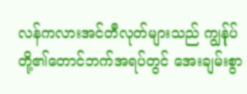လန်ကလားအင်တီလုတ်များသည် ကျွန်ုပ်တို့၏တောင်ဘက်အရပ်တွင် အေးချမ်းစွာ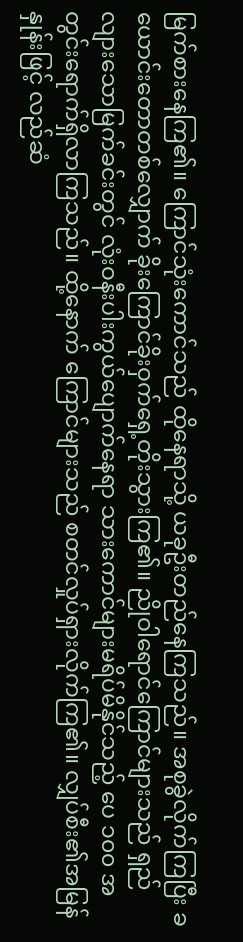မြက်စားနေကြ၏။ ကြောင်သုံးကောင်သည် ထိုနေရာသို့ ယခုဦးတည်နေကြသည်။ အစုခွဲလိုက်ကြပြီး ခယောင်းတောတစ်လျှောက် ခိုးကြောင်ခိုးဝှက်ရှေ့တိုးသွားကြ၏။ ညိုဝါရောင်ကြောင်များသည် ရှည်လျားသောမြက်ခင်းတွင် လုံးဝနီးပါးကွယ်ပျောက်နေရာ သားကောင်များမရိပ်မိနိုင်သည့် ပေ ၁၀၀ အတွင်းရောက်ရှိလာကြသည်။ ထို့နောက် ကြောင်များသည် စတင်လှုပ်ရှားလိုက်ကြ၏။ လျှပ်စီး၏အမြန်နှုန်းဖြင့် လည်ဆံ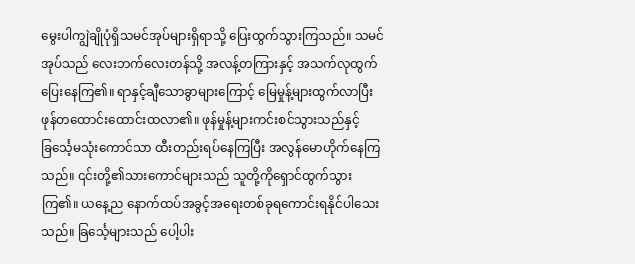မွေးပါကျွဲချိုပုံရှိသမင်အုပ်များရှိရာသို့ ပြေးထွက်သွားကြသည်။ သမင်အုပ်သည် လေးဘက်လေးတန်သို့ အလန့်တကြားနှင့် အသက်လုထွက်ပြေးနေကြ၏။ ရာနှင့်ချီသောခွာများကြောင့် မြေမှုန့်များထွက်လာပြီး ဖုန်တထောင်းထောင်းထလာ၏။ ဖုန်မှုန့်များကင်းစင်သွားသည်နှင့် ခြင်္သေ့မသုံးကောင်သာ ထီးတည်းရပ်နေကြပြီး အလွန်မောဟိုက်နေကြသည်။ ၎င်းတို့၏သားကောင်များသည် သူတို့ကိုရှောင်ထွက်သွားကြ၏။ ယနေ့ည နောက်ထပ်အခွင့်အရေးတစ်ခုရကောင်းရနိုင်ပါသေးသည်။ ခြင်္သေ့များသည် ပေါ့ပါး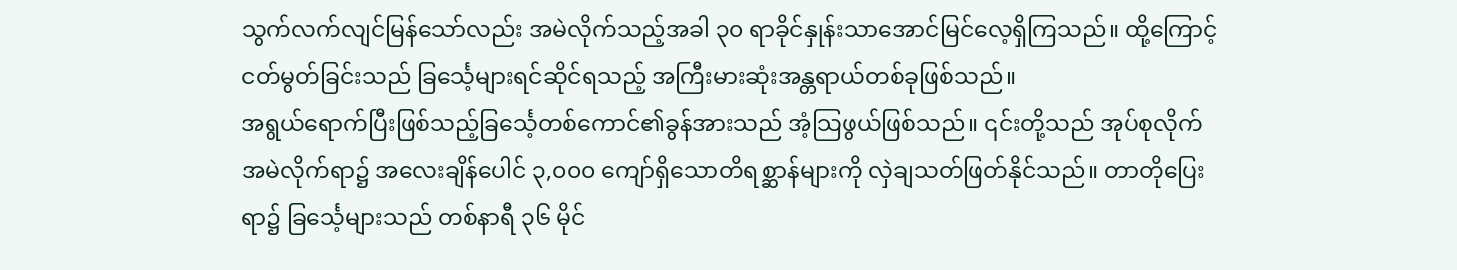သွက်လက်လျင်မြန်သော်လည်း အမဲလိုက်သည့်အခါ ၃၀ ရာခိုင်နှုန်းသာအောင်မြင်လေ့ရှိကြသည်။ ထို့ကြောင့် ငတ်မွတ်ခြင်းသည် ခြင်္သေ့များရင်ဆိုင်ရသည့် အကြီးမားဆုံးအန္တရာယ်တစ်ခုဖြစ်သည်။
အရွယ်ရောက်ပြီးဖြစ်သည့်ခြင်္သေ့တစ်ကောင်၏ခွန်အားသည် အံ့သြဖွယ်ဖြစ်သည်။ ၎င်းတို့သည် အုပ်စုလိုက်အမဲလိုက်ရာ၌ အလေးချိန်ပေါင် ၃,၀၀၀ ကျော်ရှိသောတိရစ္ဆာန်များကို လှဲချသတ်ဖြတ်နိုင်သည်။ တာတိုပြေးရာ၌ ခြင်္သေ့များသည် တစ်နာရီ ၃၆ မိုင်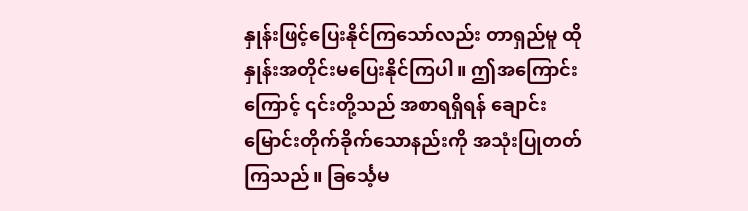နှုန်းဖြင့်ပြေးနိုင်ကြသော်လည်း တာရှည်မူ ထိုနှုန်းအတိုင်းမပြေးနိုင်ကြပါ။ ဤအကြောင်းကြောင့် ၎င်းတို့သည် အစာရရှိရန် ချောင်းမြောင်းတိုက်ခိုက်သောနည်းကို အသုံးပြုတတ်ကြသည်။ ခြင်္သေ့မ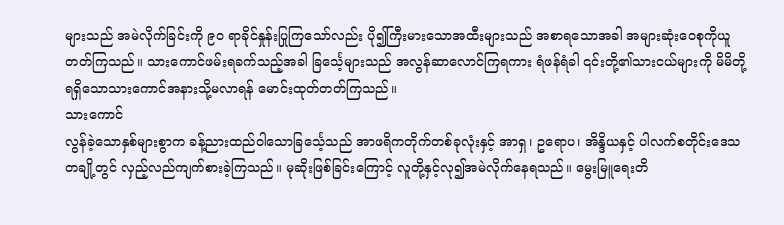များသည် အမဲလိုက်ခြင်းကို ၉၀ ရာခိုင်နှုန်းပြုကြသော်လည်း ပို၍ကြီးမားသောအထီးများသည် အစာရသောအခါ အများဆုံးဝေစုကိုယူတတ်ကြသည်။ သားကောင်ဖမ်းရခက်သည့်အခါ ခြင်္သေ့များသည် အလွန်ဆာလောင်ကြရကား ရံဖန်ရံခါ ၎င်းတို့၏သားငယ်များကို မိမိတို့ရရှိသောသားကောင်အနားသို့မလာရန် မောင်းထုတ်တတ်ကြသည်။
သားကောင်
လွန်ခဲ့သောနှစ်များစွာက ခန့်ညားထည်ဝါသောခြင်္သေ့သည် အာဖရိကတိုက်တစ်ခုလုံးနှင့် အာရှ၊ ဥရောပ၊ အိန္ဒိယနှင့် ပါလက်စတိုင်းဒေသတချို့တွင် လှည့်လည်ကျက်စားခဲ့ကြသည်။ မုဆိုးဖြစ်ခြင်းကြောင့် လူတို့နှင့်လု၍အမဲလိုက်နေရသည်။ မွေးမြူရေးတိ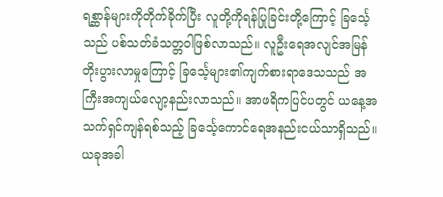ရစ္ဆာန်များကိုတိုက်ခိုက်ပြီး လူတို့ကိုရန်ပြုခြင်းတို့ကြောင့် ခြင်္သေ့သည် ပစ်သတ်ခံသတ္တဝါဖြစ်လာသည်။ လူဦးရေအလျင်အမြန်တိုးပွားလာမှုကြောင့် ခြင်္သေ့များ၏ကျက်စားရာဒေသသည် အကြီးအကျယ်လျော့နည်းလာသည်။ အာဖရိကပြင်ပတွင် ယနေ့အသက်ရှင်ကျန်ရစ်သည့် ခြင်္သေ့ကောင်ရေအနည်းငယ်သာရှိသည်။ ယခုအခါ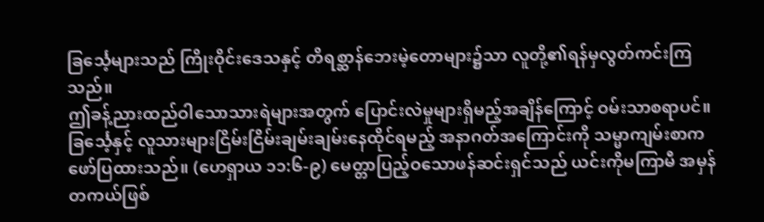ခြင်္သေ့များသည် ကြိုးဝိုင်းဒေသနှင့် တိရစ္ဆာန်ဘေးမဲ့တောများ၌သာ လူတို့၏ရန်မှလွတ်ကင်းကြသည်။
ဤခန့်ညားထည်ဝါသောသားရဲများအတွက် ပြောင်းလဲမှုများရှိမည့်အချိန်ကြောင့် ဝမ်းသာစရာပင်။ ခြင်္သေ့နှင့် လူသားများငြိမ်းငြိမ်းချမ်းချမ်းနေထိုင်ရမည့် အနာဂတ်အကြောင်းကို သမ္မာကျမ်းစာက ဖော်ပြထားသည်။ (ဟေရှာယ ၁၁:၆-၉) မေတ္တာပြည့်ဝသောဖန်ဆင်းရှင်သည် ယင်းကိုမကြာမီ အမှန်တကယ်ဖြစ်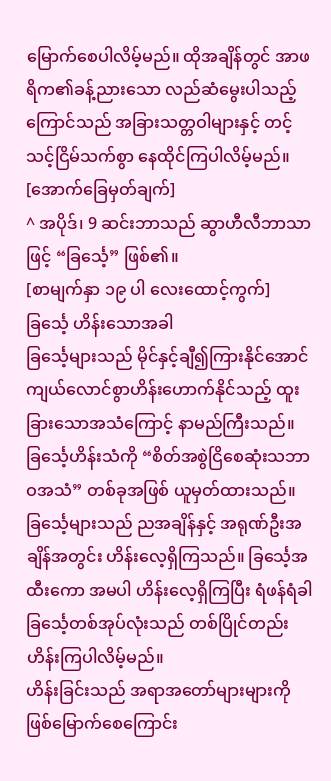မြောက်စေပါလိမ့်မည်။ ထိုအချိန်တွင် အာဖရိက၏ခန့်ညားသော လည်ဆံမွေးပါသည့်ကြောင်သည် အခြားသတ္တဝါများနှင့် တင့်သင့်ငြိမ်သက်စွာ နေထိုင်ကြပါလိမ့်မည်။
[အောက်ခြေမှတ်ချက်]
^ အပိုဒ်၊ 9 ဆင်းဘာသည် ဆွာဟီလီဘာသာဖြင့် “ခြင်္သေ့” ဖြစ်၏။
[စာမျက်နှာ ၁၉ ပါ လေးထောင့်ကွက်]
ခြင်္သေ့ ဟိန်းသောအခါ
ခြင်္သေ့များသည် မိုင်နှင့်ချီ၍ကြားနိုင်အောင် ကျယ်လောင်စွာဟိန်းဟောက်နိုင်သည့် ထူးခြားသောအသံကြောင့် နာမည်ကြီးသည်။ ခြင်္သေ့ဟိန်းသံကို “စိတ်အစွဲငြိစေဆုံးသဘာဝအသံ” တစ်ခုအဖြစ် ယူမှတ်ထားသည်။ ခြင်္သေ့များသည် ညအချိန်နှင့် အရုဏ်ဦးအချိန်အတွင်း ဟိန်းလေ့ရှိကြသည်။ ခြင်္သေ့အထီးကော အမပါ ဟိန်းလေ့ရှိကြပြီး ရံဖန်ရံခါ ခြင်္သေ့တစ်အုပ်လုံးသည် တစ်ပြိုင်တည်းဟိန်းကြပါလိမ့်မည်။
ဟိန်းခြင်းသည် အရာအတော်များများကိုဖြစ်မြောက်စေကြောင်း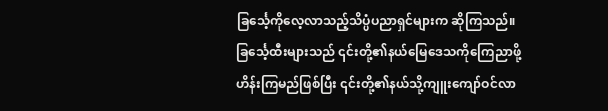ခြင်္သေ့ကိုလေ့လာသည့်သိပ္ပံပညာရှင်များက ဆိုကြသည်။ ခြင်္သေ့ထီးများသည် ၎င်းတို့၏နယ်မြေဒေသကိုကြေညာဖို့ ဟိန်းကြမည်ဖြစ်ပြီး ၎င်းတို့၏နယ်သို့ကျူးကျော်ဝင်လာ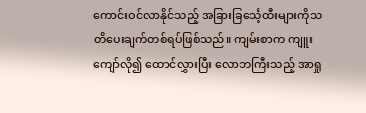ကောင်းဝင်လာနိုင်သည့် အခြားခြင်္သေ့ထီးများကိုသတိပေးချက်တစ်ရပ်ဖြစ်သည်။ ကျမ်းစာက ကျူးကျော်လို၍ ထောင်လွှားပြီး လောဘကြီးသည့် အာရှု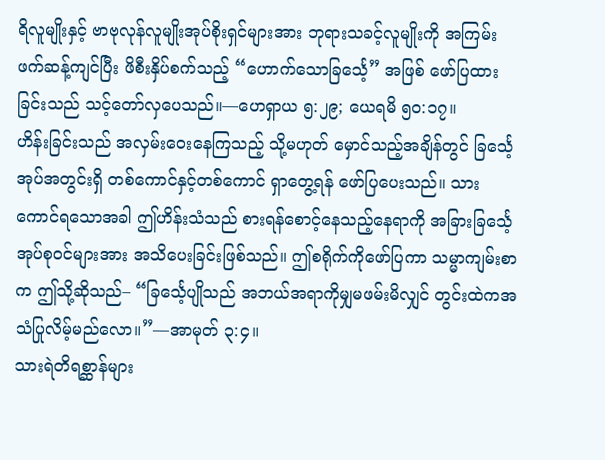ရိလူမျိုးနှင့် ဗာဗုလုန်လူမျိုးအုပ်စိုးရှင်များအား ဘုရားသခင့်လူမျိုးကို အကြမ်းဖက်ဆန့်ကျင်ပြီး ဖိစီးနှိပ်စက်သည့် “ဟောက်သောခြင်္သေ့” အဖြစ် ဖော်ပြထားခြင်းသည် သင့်တော်လှပေသည်။—ဟေရှာယ ၅:၂၉; ယေရမိ ၅၀:၁၇။
ဟိန်းခြင်းသည် အလှမ်းဝေးနေကြသည့် သို့မဟုတ် မှောင်သည့်အချိန်တွင် ခြင်္သေ့အုပ်အတွင်းရှိ တစ်ကောင်နှင့်တစ်ကောင် ရှာတွေ့ရန် ဖော်ပြပေးသည်။ သားကောင်ရသောအခါ ဤဟိန်းသံသည် စားရန်စောင့်နေသည့်နေရာကို အခြားခြင်္သေ့အုပ်စုဝင်များအား အသိပေးခြင်းဖြစ်သည်။ ဤစရိုက်ကိုဖော်ပြကာ သမ္မာကျမ်းစာက ဤသို့ဆိုသည်– “ခြင်္သေ့ပျိုသည် အဘယ်အရာကိုမျှမဖမ်းမိလျှင် တွင်းထဲကအသံပြုလိမ့်မည်လော။”—အာမုတ် ၃:၄။
သားရဲတိရစ္ဆာန်များ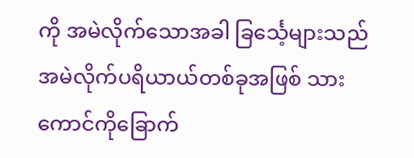ကို အမဲလိုက်သောအခါ ခြင်္သေ့များသည် အမဲလိုက်ပရိယာယ်တစ်ခုအဖြစ် သားကောင်ကိုခြောက်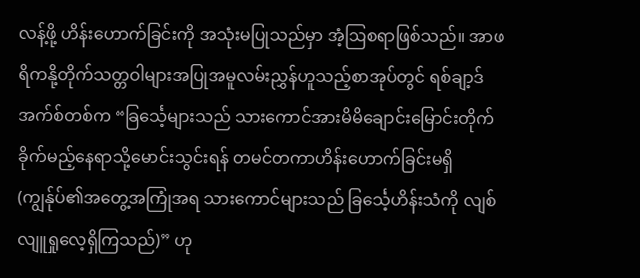လန့်ဖို့ ဟိန်းဟောက်ခြင်းကို အသုံးမပြုသည်မှာ အံ့ဩစရာဖြစ်သည်။ အာဖရိကနို့တိုက်သတ္တဝါများအပြုအမူလမ်းညွှန်ဟူသည့်စာအုပ်တွင် ရစ်ချာ့ဒ် အက်စ်တစ်က “ခြင်္သေ့များသည် သားကောင်အားမိမိချောင်းမြောင်းတိုက်ခိုက်မည့်နေရာသို့မောင်းသွင်းရန် တမင်တကာဟိန်းဟောက်ခြင်းမရှိ (ကျွန်ုပ်၏အတွေ့အကြုံအရ သားကောင်များသည် ခြင်္သေ့ဟိန်းသံကို လျစ်လျူရှုလေ့ရှိကြသည်)” ဟု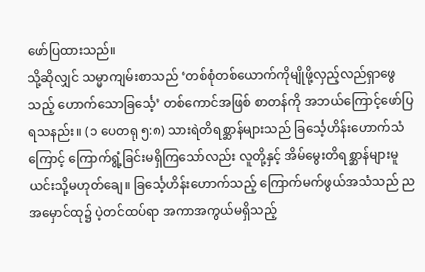ဖော်ပြထားသည်။
သို့ဆိုလျှင် သမ္မာကျမ်းစာသည် ‘တစ်စုံတစ်ယောက်ကိုမျိုဖို့လှည့်လည်ရှာဖွေသည့် ဟောက်သောခြင်္သေ့’ တစ်ကောင်အဖြစ် စာတန်ကို အဘယ်ကြောင့်ဖော်ပြရသနည်း။ (၁ ပေတရု ၅:၈) သားရဲတိရစ္ဆာန်များသည် ခြင်္သေ့ဟိန်းဟောက်သံကြောင့် ကြောက်ရွံ့ခြင်းမရှိကြသော်လည်း လူတို့နှင့် အိမ်မွေးတိရစ္ဆာန်များမူ ယင်းသို့မဟုတ်ချေ။ ခြင်္သေ့ဟိန်းဟောက်သည့် ကြောက်မက်ဖွယ်အသံသည် ညအမှောင်ထု၌ ပဲ့တင်ထပ်ရာ အကာအကွယ်မရှိသည့်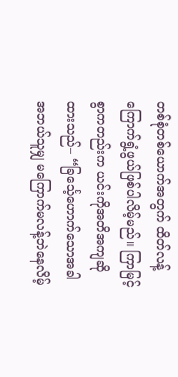တစ်စုံတစ်ယောက်အတွက် ထိတ်လန့်ကြောက်ရွံ့ဖွယ်ဖြစ်ပါလိမ့်မည်။ ကြာမြင့်စွာကတည်းက ယင်းကိုအတိအကျဆိုထားသည်– “ခြင်္သေ့ဟောက်သောအခါ အဘယ်သူမျှ မကြောက်မလန့်ဘဲနေလိမ့်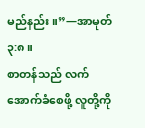မည်နည်း။”—အာမုတ် ၃:၈။
စာတန်သည် လက်အောက်ခံစေဖို့ လူတို့ကို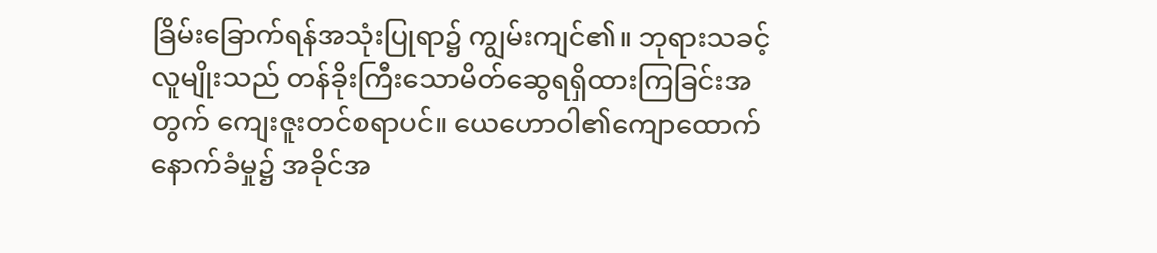ခြိမ်းခြောက်ရန်အသုံးပြုရာ၌ ကျွမ်းကျင်၏။ ဘုရားသခင့်လူမျိုးသည် တန်ခိုးကြီးသောမိတ်ဆွေရရှိထားကြခြင်းအတွက် ကျေးဇူးတင်စရာပင်။ ယေဟောဝါ၏ကျောထောက်နောက်ခံမှု၌ အခိုင်အ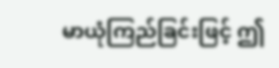မာယုံကြည်ခြင်းဖြင့် ဤ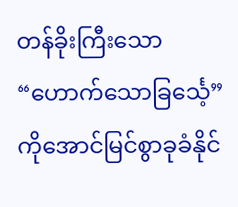တန်ခိုးကြီးသော “ဟောက်သောခြင်္သေ့” ကိုအောင်မြင်စွာခုခံနိုင်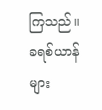ကြသည်။ ခရစ်ယာန်များ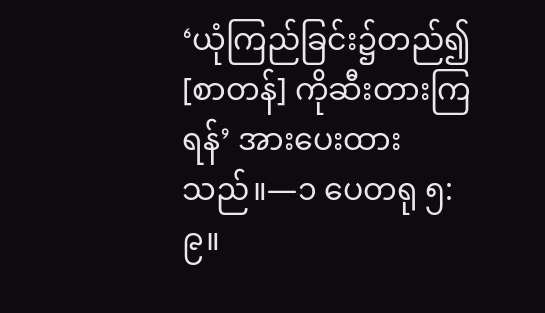‘ယုံကြည်ခြင်း၌တည်၍ [စာတန်] ကိုဆီးတားကြရန်’ အားပေးထားသည်။—၁ ပေတရု ၅:၉။